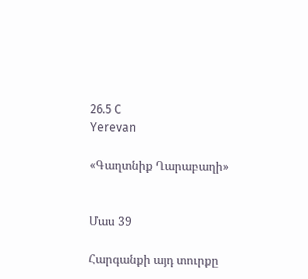26.5 C
Yerevan

«Գաղտնիք Ղարաբաղի»


Մաս 39

Հարգանքի այդ տուրքը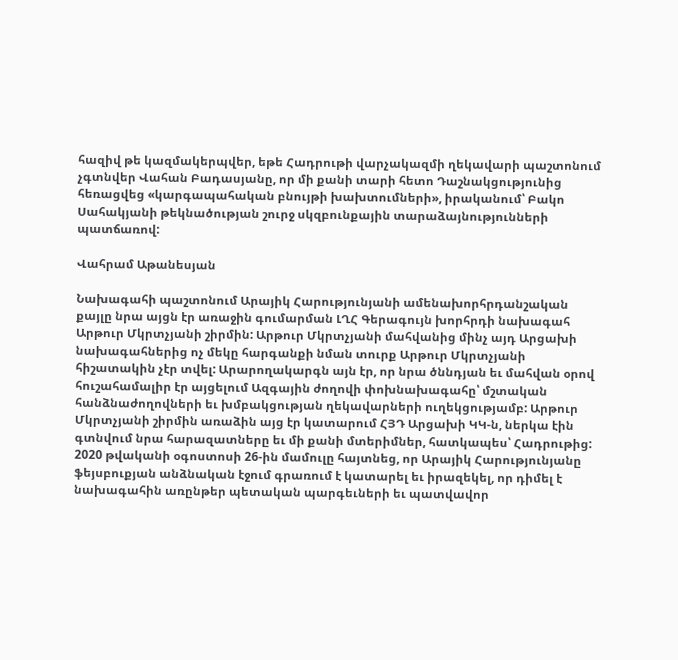հազիվ թե կազմակերպվեր, եթե Հադրութի վարչակազմի ղեկավարի պաշտոնում չգտնվեր Վահան Բադասյանը, որ մի քանի տարի հետո Դաշնակցությունից հեռացվեց «կարգապահական բնույթի խախտումների», իրականում՝ Բակո Սահակյանի թեկնածության շուրջ սկզբունքային տարաձայնությունների պատճառով:

Վահրամ Աթանեսյան

Նախագահի պաշտոնում Արայիկ Հարությունյանի ամենախորհրդանշական քայլը նրա այցն էր առաջին գումարման ԼՂՀ Գերագույն խորհրդի նախագահ Արթուր Մկրտչյանի շիրմին: Արթուր Մկրտչյանի մահվանից մինչ այդ Արցախի նախագահներից ոչ մեկը հարգանքի նման տուրք Արթուր Մկրտչյանի հիշատակին չէր տվել: Արարողակարգն այն էր, որ նրա ծննդյան եւ մահվան օրով հուշահամալիր էր այցելում Ազգային ժողովի փոխնախագահը՝ մշտական հանձնաժողովների եւ խմբակցության ղեկավարների ուղեկցությամբ: Արթուր Մկրտչյանի շիրմին առաձին այց էր կատարում ՀՅԴ Արցախի ԿԿ‑ն, ներկա էին գտնվում նրա հարազատները եւ մի քանի մտերիմներ, հատկապես՝ Հադրութից:
2020 թվականի օգոստոսի 26-ին մամուլը հայտնեց, որ Արայիկ Հարությունյանը ֆեյսբուքյան անձնական էջում գրառում է կատարել եւ իրազեկել, որ դիմել է նախագահին առընթեր պետական պարգեւների եւ պատվավոր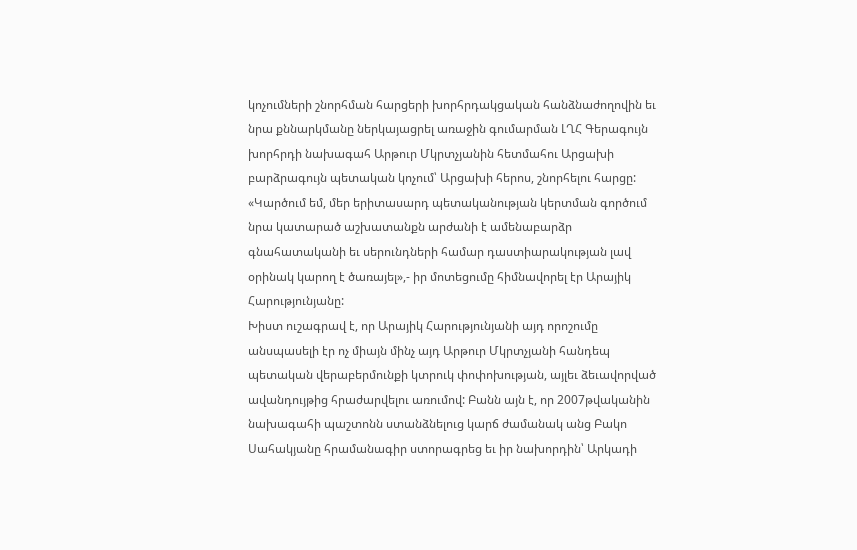կոչումների շնորհման հարցերի խորհրդակցական հանձնաժողովին եւ նրա քննարկմանը ներկայացրել առաջին գումարման ԼՂՀ Գերագույն խորհրդի նախագահ Արթուր Մկրտչյանին հետմահու Արցախի բարձրագույն պետական կոչում՝ Արցախի հերոս, շնորհելու հարցը: «Կարծում եմ, մեր երիտասարդ պետականության կերտման գործում նրա կատարած աշխատանքն արժանի է ամենաբարձր գնահատականի եւ սերունդների համար դաստիարակության լավ օրինակ կարող է ծառայել»,- իր մոտեցումը հիմնավորել էր Արայիկ Հարությունյանը:
Խիստ ուշագրավ է, որ Արայիկ Հարությունյանի այդ որոշումը անսպասելի էր ոչ միայն մինչ այդ Արթուր Մկրտչյանի հանդեպ պետական վերաբերմունքի կտրուկ փոփոխության, այլեւ ձեւավորված ավանդույթից հրաժարվելու առումով: Բանն այն է, որ 2007թվականին նախագահի պաշտոնն ստանձնելուց կարճ ժամանակ անց Բակո Սահակյանը հրամանագիր ստորագրեց եւ իր նախորդին՝ Արկադի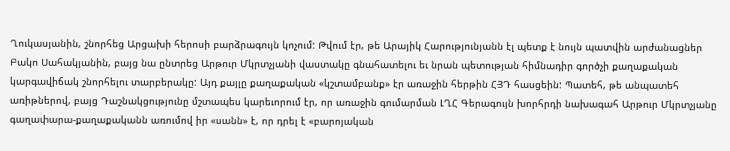Ղուկասյանին, շնորհեց Արցախի հերոսի բարձրագույն կոչում: Թվում էր, թե Արայիկ Հարությունյանն էլ պետք է նույն պատվին արժանացներ Բակո Սահակյանին, բայց նա ընտրեց Արթուր Մկրտչյանի վաստակը գնահատելու եւ նրան պետության հիմնադիր գործչի քաղաքական կարգավիճակ շնորհելու տարբերակը: Այդ քայլը քաղաքական «կշտամբանք» էր առաջին հերթին ՀՅԴ հասցեին: Պատեհ, թե անպատեհ առիթներով, բայց Դաշնակցությունը մշտապես կարեւորում էր, որ առաջին գումարման ԼՂՀ Գերագույն խորհրդի նախագահ Արթուր Մկրտչյանը գաղափարա-քաղաքականն առումով իր «սանն» է, որ դրել է «բարոյական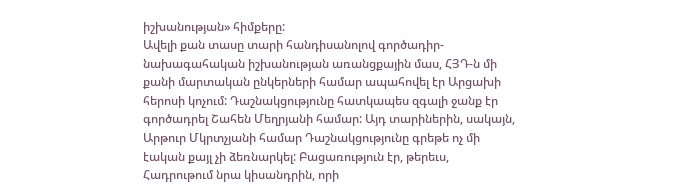իշխանության» հիմքերը:
Ավելի քան տասը տարի հանդիսանոլով գործադիր-նախագահական իշխանության առանցքային մաս, ՀՅԴ‑ն մի քանի մարտական ընկերների համար ապահովել էր Արցախի հերոսի կոչում: Դաշնակցությունը հատկապես զգալի ջանք էր գործադրել Շահեն Մեղրյանի համար: Այդ տարիներին, սակայն, Արթուր Մկրտչյանի համար Դաշնակցությունը գրեթե ոչ մի էական քայլ չի ձեռնարկել: Բացառություն էր, թերեւս, Հադրութում նրա կիսանդրին, որի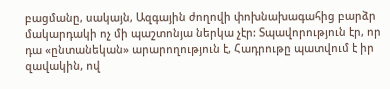բացմանը, սակայն, Ազգային ժողովի փոխնախագահից բարձր մակարդակի ոչ մի պաշտոնյա ներկա չէր: Տպավորություն էր, որ դա «ընտանեկան» արարողություն է, Հադրութը պատվում է իր զավակին, ով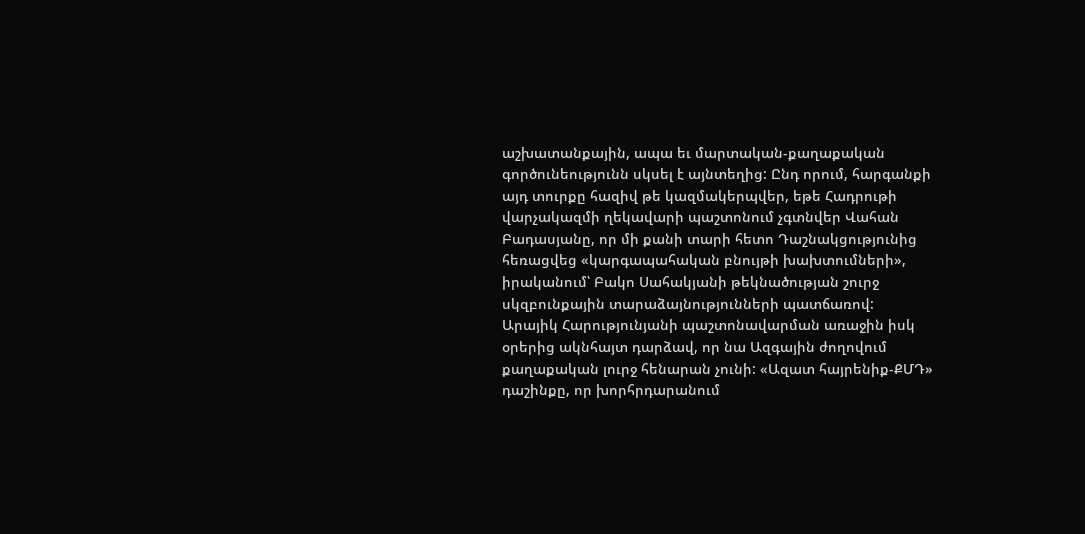աշխատանքային, ապա եւ մարտական-քաղաքական գործունեությունն սկսել է այնտեղից: Ընդ որում, հարգանքի այդ տուրքը հազիվ թե կազմակերպվեր, եթե Հադրութի վարչակազմի ղեկավարի պաշտոնում չգտնվեր Վահան Բադասյանը, որ մի քանի տարի հետո Դաշնակցությունից հեռացվեց «կարգապահական բնույթի խախտումների», իրականում՝ Բակո Սահակյանի թեկնածության շուրջ սկզբունքային տարաձայնությունների պատճառով:
Արայիկ Հարությունյանի պաշտոնավարման առաջին իսկ օրերից ակնհայտ դարձավ, որ նա Ազգային ժողովում քաղաքական լուրջ հենարան չունի: «Ազատ հայրենիք-ՔՄԴ» դաշինքը, որ խորհրդարանում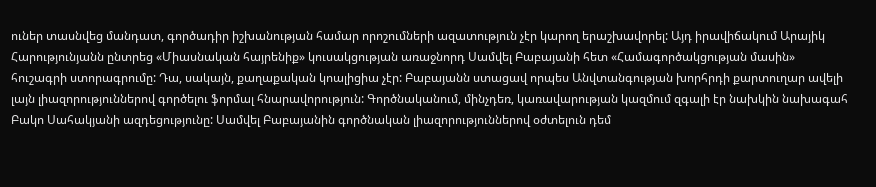ուներ տասնվեց մանդատ, գործադիր իշխանության համար որոշումների ազատություն չէր կարող երաշխավորել: Այդ իրավիճակում Արայիկ Հարությունյանն ընտրեց «Միասնական հայրենիք» կուսակցության առաջնորդ Սամվել Բաբայանի հետ «Համագործակցության մասին» հուշագրի ստորագրումը: Դա, սակայն, քաղաքական կոալիցիա չէր: Բաբայանն ստացավ որպես Անվտանգության խորհրդի քարտուղար ավելի լայն լիազորություններով գործելու ֆորմալ հնարավորություն: Գործնականում, մինչդեռ, կառավարության կազմում զգալի էր նախկին նախագահ Բակո Սահակյանի ազդեցությունը: Սամվել Բաբայանին գործնական լիազորություններով օժտելուն դեմ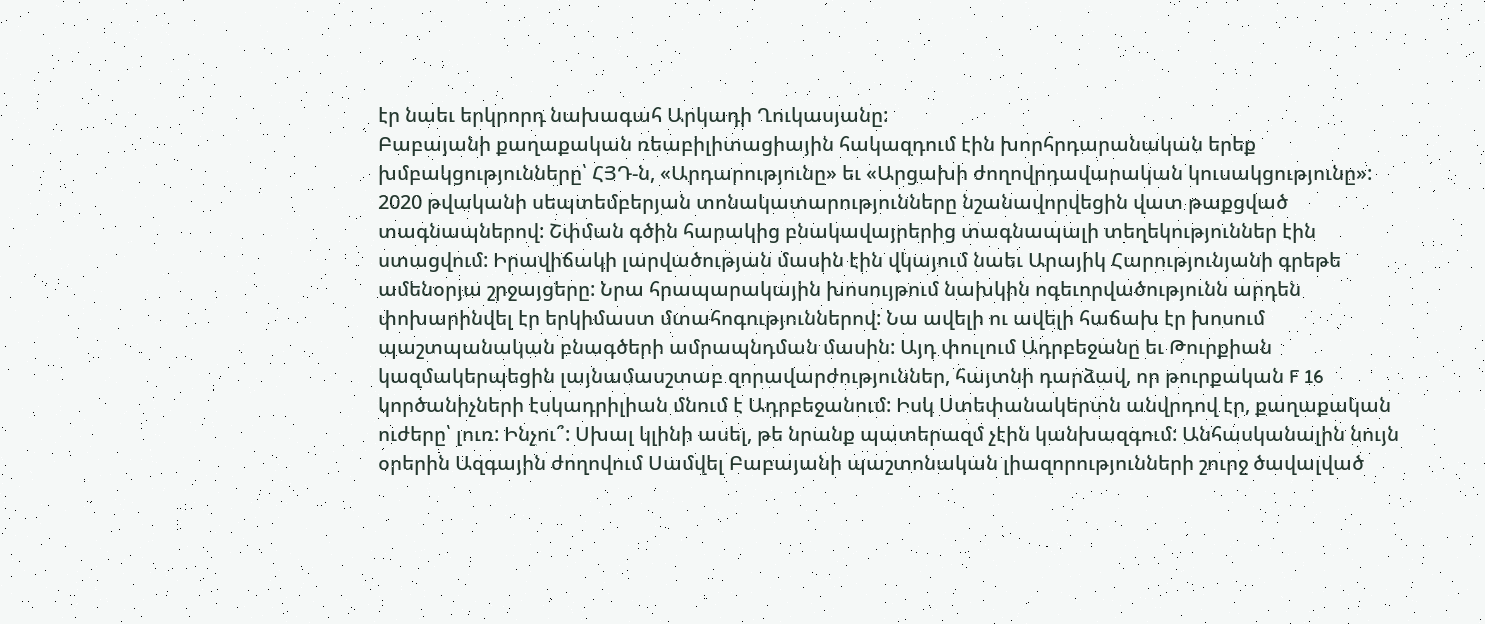էր նաեւ երկրորդ նախագահ Արկադի Ղուկասյանը:
Բաբայանի քաղաքական ռեաբիլիտացիային հակազդում էին խորհրդարանական երեք խմբակցությունները՝ ՀՅԴ‑ն, «Արդարությունը» եւ «Արցախի ժողովրդավարական կուսակցությունը»: 2020 թվականի սեպտեմբերյան տոնակատարությունները նշանավորվեցին վատ թաքցված տագնապներով: Շփման գծին հարակից բնակավայրերից տագնապալի տեղեկություններ էին ստացվում: Իրավիճակի լարվածության մասին էին վկայում նաեւ Արայիկ Հարությունյանի գրեթե ամենօրյա շրջայցերը: Նրա հրապարակային խոսույթում նախկին ոգեւորվածությունն արդեն փոխարինվել էր երկիմաստ մտահոգություններով: Նա ավելի ու ավելի հաճախ էր խոսում պաշտպանական բնագծերի ամրապնդման մասին: Այդ փուլում Ադրբեջանը եւ Թուրքիան կազմակերպեցին լայնամասշտաբ զորավարժություններ, հայտնի դարձավ, որ թուրքական F 16 կործանիչների էսկադրիլիան մնում է Ադրբեջանում: Իսկ Ստեփանակերտն անվրդով էր, քաղաքական ուժերը՝ լուռ: Ինչու՞: Սխալ կլինի ասել, թե նրանք պատերազմ չէին կանխազգում: Անհասկանալին նույն օրերին Ազգային ժողովում Սամվել Բաբայանի պաշտոնական լիազորությունների շուրջ ծավալված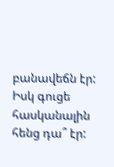բանավեճն էր: Իսկ գուցե հասկանալին հենց դա՞ էր: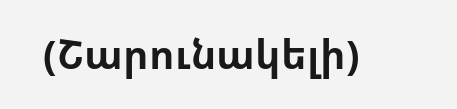(Շարունակելի)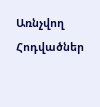Առնչվող Հոդվածներ